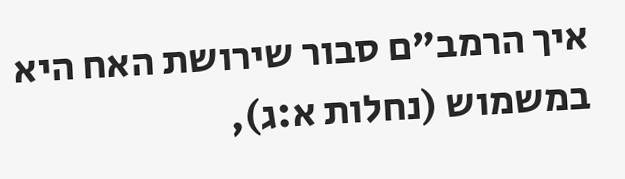איך הרמב"ם סבור שירושת האח היא במשמוש (נחלות א:ג),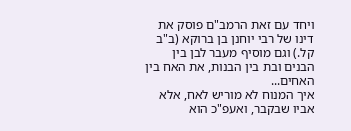ויחד עם זאת הרמב"ם פוסק את דינו של רבי יוחנן בן ברוקא (ב"ב קל.) וגם מוסיף מעבר לבן בין הבנים ובת בין הבנות, את האח בין האחים...
איך המנוח לא מוריש לאח, אלא אביו שבקבר, ואעפ"כ הוא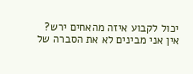יכול לקבוע איזה מהאחים ירש?
אין אני מבינים לא את הסברה של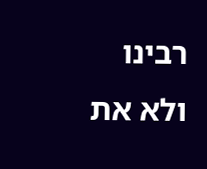רבינו ולא את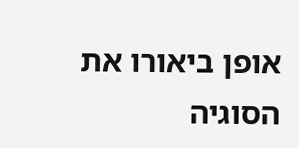אופן ביאורו את הסוגיה